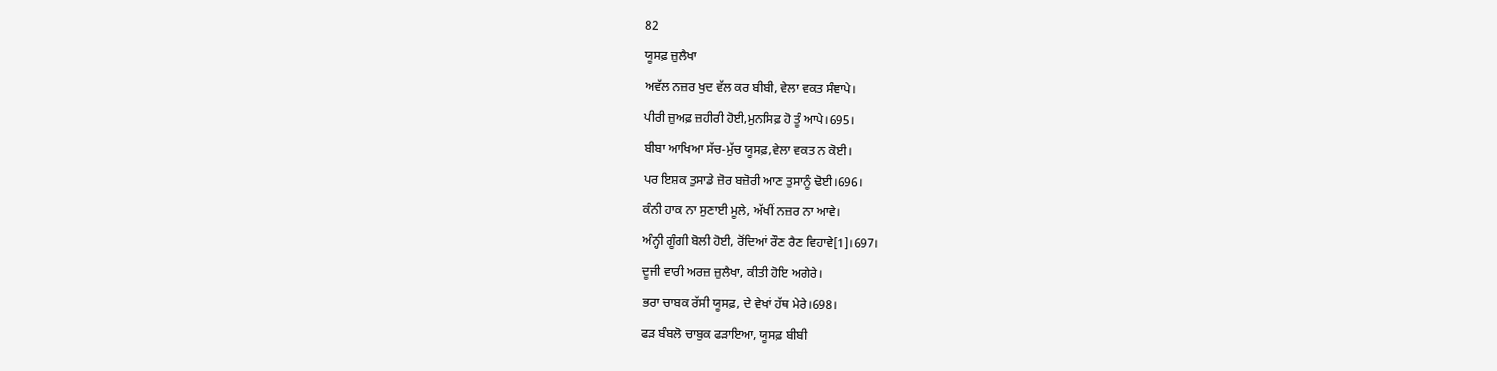82
ਯੂਸਫ਼ ਜ਼ੁਲੈਖਾ
ਅਵੱਲ ਨਜ਼ਰ ਖੁਦ ਵੱਲ ਕਰ ਬੀਬੀ, ਵੇਲਾ ਵਕਤ ਸੰਞਾਪੇ।
ਪੀਰੀ ਜ਼ੁਅਫ਼ ਜ਼ਹੀਰੀ ਹੋਈ,ਮੁਨਸਿਫ਼ ਹੋ ਤੂੰ ਆਪੇ।695।
ਬੀਬਾ ਆਖਿਆ ਸੱਚ-ਮੁੱਚ ਯੂਸਫ਼,ਵੇਲਾ ਵਕਤ ਨ ਕੋਈ।
ਪਰ ਇਸ਼ਕ ਤੁਸਾਡੇ ਜ਼ੋਰ ਬਜ਼ੋਰੀ ਆਣ ਤੁਸਾਨੂੰ ਢੋਈ।696।
ਕੰਨੀ ਹਾਕ ਨਾ ਸੁਣਾਈ ਮੂਲੇ, ਅੱਖੀਂ ਨਜ਼ਰ ਨਾ ਆਵੇ।
ਅੰਨ੍ਹੀ ਗੂੰਗੀ ਬੋਲੀ ਹੋਈ, ਰੋਂਦਿਆਂ ਰੌਣ ਰੈਣ ਵਿਹਾਵੇ[1]।697।
ਦੂਜੀ ਵਾਰੀ ਅਰਜ਼ ਜ਼ੁਲੈਖਾ, ਕੀਤੀ ਹੋਇ ਅਗੇਰੇ।
ਭਰਾ ਚਾਬਕ ਰੱਸੀ ਯੂਸਫ਼, ਦੇ ਵੇਖਾਂ ਹੱਥ ਮੇਰੇ।698।
ਫੜ ਬੰਬਲੋ ਚਾਬੁਕ ਫੜਾਇਆ, ਯੂਸਫ਼ ਬੀਬੀ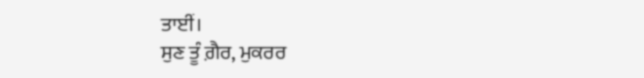ਤਾਈਂ।
ਸੁਣ ਤੂੰ ਗ਼ੈਰ, ਮੁਕਰਰ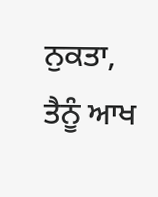ਨੁਕਤਾ, ਤੈਨੂੰ ਆਖ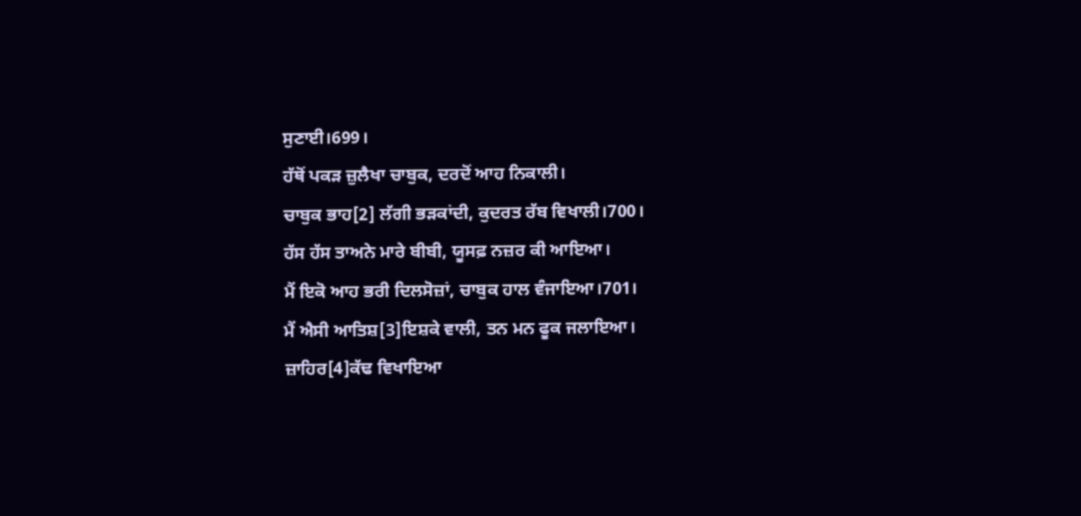ਸੁਣਾਈ।699।
ਹੱਥੋਂ ਪਕੜ ਜ਼ੁਲੈਖਾ ਚਾਬੁਕ, ਦਰਦੋਂ ਆਹ ਨਿਕਾਲੀ।
ਚਾਬੁਕ ਭਾਹ[2] ਲੱਗੀ ਭੜਕਾਂਦੀ, ਕੁਦਰਤ ਰੱਬ ਵਿਖਾਲੀ।700।
ਹੱਸ ਹੱਸ ਤਾਅਨੇ ਮਾਰੇ ਬੀਬੀ, ਯੂਸਫ਼ ਨਜ਼ਰ ਕੀ ਆਇਆ।
ਮੈਂ ਇਕੋ ਆਹ ਭਰੀ ਦਿਲਸੋਜ਼ਾਂ, ਚਾਬੁਕ ਹਾਲ ਵੰਜਾਇਆ।701।
ਮੈਂ ਐਸੀ ਆਤਿਸ਼[3]ਇਸ਼ਕੇ ਵਾਲੀ, ਤਨ ਮਨ ਫੂਕ ਜਲਾਇਆ।
ਜ਼ਾਹਿਰ[4]ਕੱਢ ਵਿਖਾਇਆ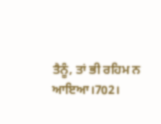ਤੈਨੂੰ, ਤਾਂ ਭੀ ਰਹਿਮ ਨ ਆਇਆ।702।